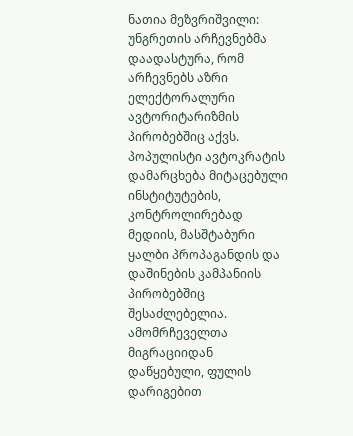ნათია მეზვრიშვილი:
უნგრეთის არჩევნებმა დაადასტურა, რომ არჩევნებს აზრი ელექტორალური ავტორიტარიზმის პირობებშიც აქვს. პოპულისტი ავტოკრატის დამარცხება მიტაცებული ინსტიტუტების, კონტროლირებად მედიის, მასშტაბური ყალბი პროპაგანდის და დაშინების კამპანიის პირობებშიც შესაძლებელია. ამომრჩეველთა მიგრაციიდან დაწყებული, ფულის დარიგებით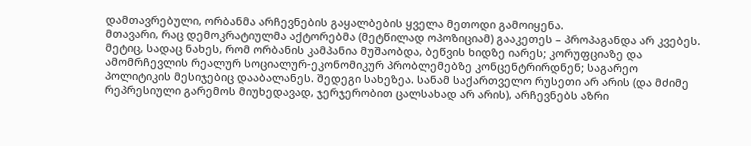დამთავრებული, ორბანმა არჩევნების გაყალბების ყველა მეთოდი გამოიყენა.
მთავარი, რაც დემოკრატიულმა აქტორებმა (მეტწილად ოპოზიციამ) გააკეთეს – პროპაგანდა არ კვებეს. მეტიც, სადაც ნახეს, რომ ორბანის კამპანია მუშაობდა, ბეწვის ხიდზე იარეს; კორუფციაზე და ამომრჩევლის რეალურ სოციალურ-ეკონომიკურ პრობლემებზე კონცენტრირდნენ; საგარეო პოლიტიკის მესიჯებიც დააბალანეს. შედეგი სახეზეა. სანამ საქართველო რუსეთი არ არის (და მძიმე რეპრესიული გარემოს მიუხედავად, ჯერჯერობით ცალსახად არ არის), არჩევნებს აზრი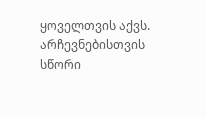ყოველთვის აქვს. არჩევნებისთვის სწორი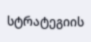სტრატეგიის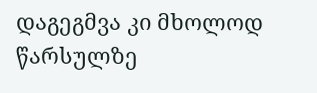დაგეგმვა კი მხოლოდ წარსულზე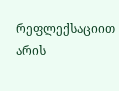რეფლექსაციით არის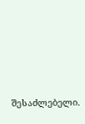შესაძლებელი.